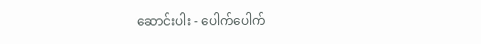ဆောင်းပါး - ပေါက်ပေါက်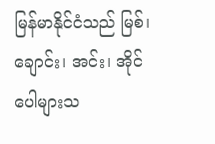မြန်မာနိုင်ငံသည် မြစ်၊ ချောင်း၊ အင်း၊ အိုင် ပေါများသ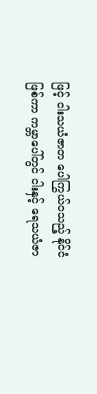ဖြင့် ငါးသယံဇာတ ပေါကြွယ်ဝသည့် နိုင်ငံဖြစ်ကာ ကမ္ဘာပေါ်တွင် ငါးနှင့် ရေသယံဇာ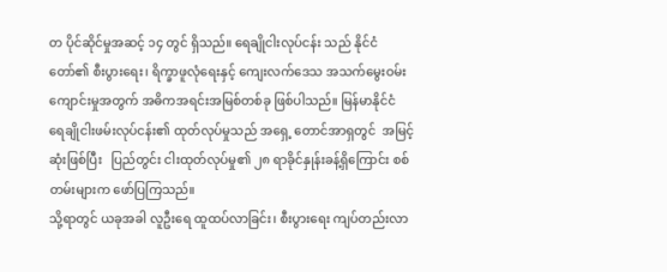တ ပိုင်ဆိုင်မှုအဆင့် ၁၄ တွင် ရှိသည်။ ရေချိုငါးလုပ်ငန်း သည် နိုင်ငံတော်၏ စီးပွားရေး၊ ရိက္ခာဖူလုံရေးနှင့် ကျေးလက်ဒေသ အသက်မွေးဝမ်းကျောင်းမှုအတွက် အဓိကအရင်းအမြစ်တစ်ခု ဖြစ်ပါသည်။ မြန်မာနိုင်ငံ ရေချိုငါးဖမ်းလုပ်ငန်း၏ ထုတ်လုပ်မှုသည် အရှေ့ တောင်အာရှတွင်  အမြင့်ဆုံးဖြစ်ပြီး   ပြည်တွင်း ငါးထုတ်လုပ်မှု၏ ၂၈ ရာခိုင်နှုန်းခန့်ရှိကြောင်း စစ်တမ်းများက ဖော်ပြကြသည်။
သို့ရာတွင် ယခုအခါ လူဦးရေ ထူထပ်လာခြင်း၊ စီးပွားရေး ကျပ်တည်းလာ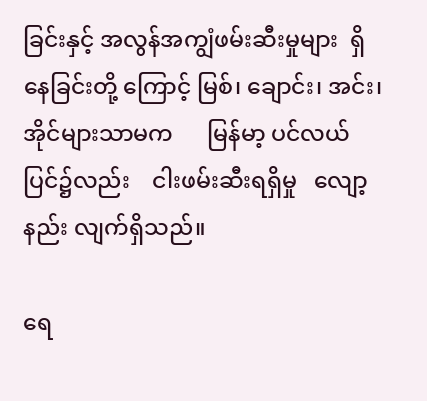ခြင်းနှင့် အလွန်အကျွံဖမ်းဆီးမှုများ  ရှိနေခြင်းတို့ ကြောင့် မြစ်၊ ချောင်း၊ အင်း၊ အိုင်များသာမက      မြန်မာ့ ပင်လယ်ပြင်၌လည်း    ငါးဖမ်းဆီးရရှိမှု   လျော့နည်း လျက်ရှိသည်။

ရေ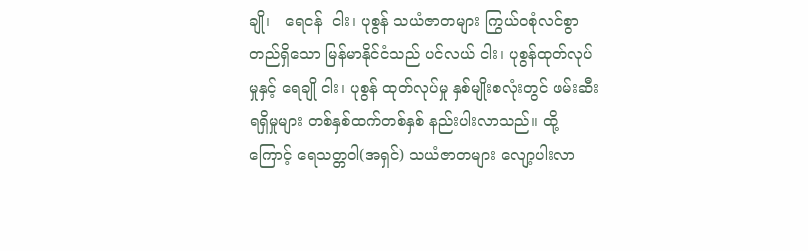ချို၊   ရေငန်  ငါး၊ ပုစွန် သယံဇာတများ ကြွယ်ဝစုံလင်စွာတည်ရှိသော မြန်မာနိုင်ငံသည် ပင်လယ် ငါး၊ ပုစွန်ထုတ်လုပ်မှုနှင့် ရေချို ငါး၊ ပုစွန် ထုတ်လုပ်မှု နှစ်မျိုးစလုံးတွင် ဖမ်းဆီးရရှိမှုများ တစ်နှစ်ထက်တစ်နှစ် နည်းပါးလာသည်။ ထို့ကြောင့် ရေသတ္တဝါ(အရှင်) သယံဇာတများ လျော့ပါးလာ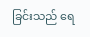ခြင်းသည် ရေ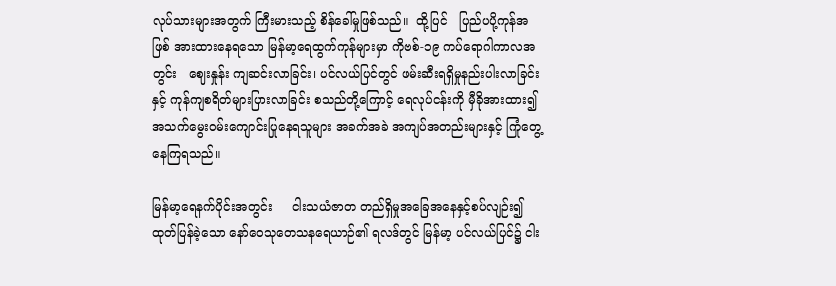လုပ်သားများအတွက် ကြီးမားသည့် စိန်ခေါ်မှုဖြစ်သည်။  ထို့ပြင်   ပြည်ပပို့ကုန်အဖြစ် အားထားနေရသော မြန်မာ့ရေထွက်ကုန်များမှာ ကိုဗစ်-၁၉ ကပ်ရောဂါကာလအတွင်း   ဈေးနှုန်း ကျဆင်းလာခြင်း၊ ပင်လယ်ပြင်တွင် ဖမ်းဆီးရရှိမှုနည်းပါးလာခြင်းနှင့် ကုန်ကျစရိတ်များပြားလာခြင်း စသည်တို့ကြောင့် ရေလုပ်ငန်းကို မှီခိုအားထား၍ အသက်မွေးဝမ်းကျောင်းပြုနေရသူများ အခက်အခဲ အကျပ်အတည်းများနှင့် ကြုံတွေ့နေကြရသည်။

မြန်မာ့ရေနက်ပိုင်းအတွင်း     ငါးသယံဇာတ တည်ရှိမှုအခြေအနေနှင့်စပ်လျဉ်း၍ ထုတ်ပြန်ခဲ့သော နော်ဝေသုတေသနရေယာဉ်၏ ရလဒ်တွင် မြန်မာ့ ပင်လယ်ပြင်၌ ငါး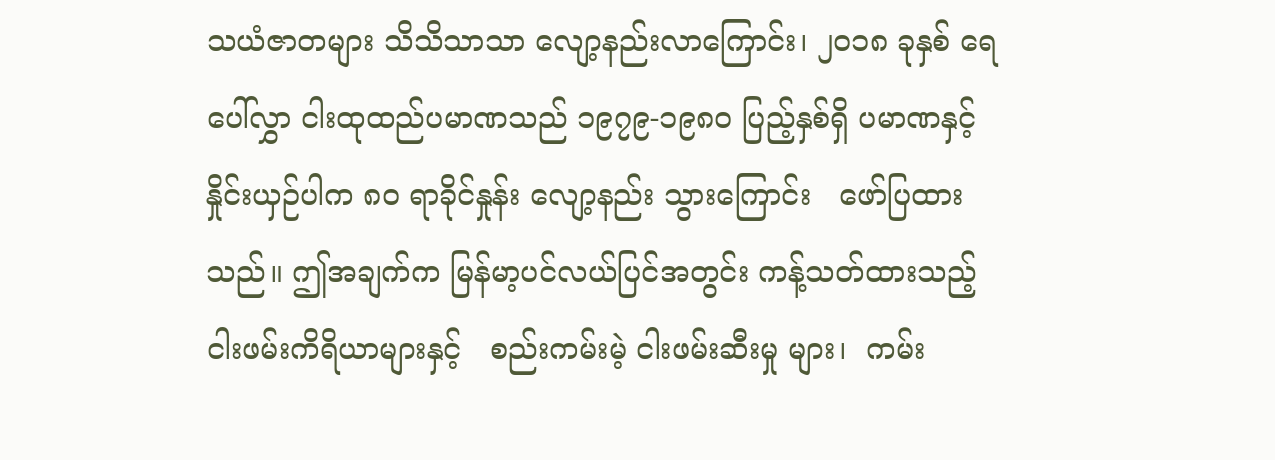သယံဇာတများ သိသိသာသာ လျော့နည်းလာကြောင်း၊ ၂၀၁၈ ခုနှစ် ရေပေါ်လွှာ ငါးထုထည်ပမာဏသည် ၁၉၇၉-၁၉၈၀ ပြည့်နှစ်ရှိ ပမာဏနှင့်နှိုင်းယှဉ်ပါက ၈၀ ရာခိုင်နှုန်း လျော့နည်း သွားကြောင်း   ဖော်ပြထားသည်။ ဤအချက်က မြန်မာ့ပင်လယ်ပြင်အတွင်း ကန့်သတ်ထားသည့်  ငါးဖမ်းကိရိယာများနှင့်   စည်းကမ်းမဲ့ ငါးဖမ်းဆီးမှု များ၊  ကမ်း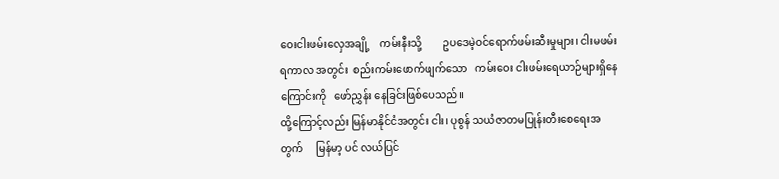ဝေးငါးဖမ်းလှေအချို့    ကမ်းနီးသို့        ဥပဒေမဲ့ဝင်ရောက်ဖမ်းဆီးမှုများ၊ ငါးမဖမ်းရကာလ အတွင်း  စည်းကမ်းဖောက်ဖျက်သော   ကမ်းဝေး ငါးဖမ်းရေယာဉ်များရှိနေကြောင်းကို   ဖော်ညွှန်း နေခြင်းဖြစ်ပေသည်။
ထို့ကြောင့်လည်း မြန်မာနိုင်ငံအတွင်း ငါး၊ ပုစွန် သယံဇာတမပြုန်းတီးစေရေးအတွက်     မြန်မာ့ ပင် လယ်ပြင်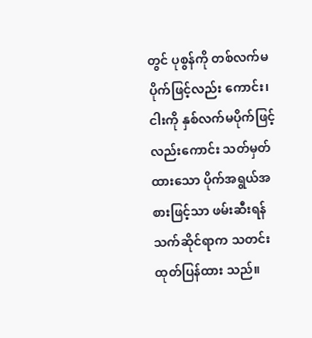တွင် ပုစွန်ကို တစ်လက်မပိုက်ဖြင့်လည်း ကောင်း၊ ငါးကို နှစ်လက်မပိုက်ဖြင့်လည်းကောင်း သတ်မှတ်ထားသော ပိုက်အရွယ်အစားဖြင့်သာ ဖမ်းဆီးရန် သက်ဆိုင်ရာက သတင်းထုတ်ပြန်ထား သည်။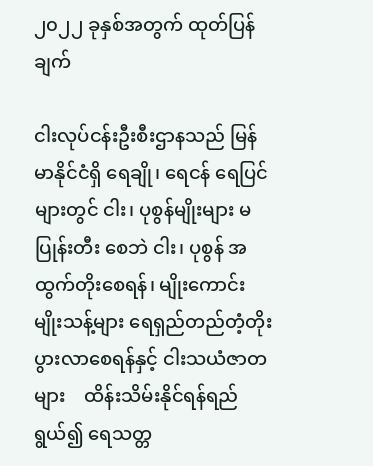၂၀၂၂ ခုနှစ်အတွက် ထုတ်ပြန်ချက်

ငါးလုပ်ငန်းဦးစီးဌာနသည် မြန်မာနိုင်ငံရှိ ရေချို၊ ရေငန် ရေပြင်များတွင် ငါး၊ ပုစွန်မျိုးများ မပြုန်းတီး စေဘဲ ငါး၊ ပုစွန် အထွက်တိုးစေရန်၊ မျိုးကောင်း မျိုးသန့်များ ရေရှည်တည်တံ့တိုးပွားလာစေရန်နှင့် ငါးသယံဇာတများ    ထိန်းသိမ်းနိုင်ရန်ရည်ရွယ်၍ ရေသတ္တ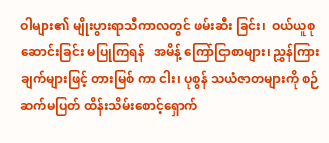ဝါများ၏ မျိုးပွားရာသီကာလတွင် ဖမ်းဆီး ခြင်း၊  ဝယ်ယူစုဆောင်းခြင်း မပြုကြရန်   အမိန့် ကြော်ငြာစာများ၊ ညွှန်ကြားချက်များဖြင့် တားမြစ် ကာ ငါး၊ ပုစွန် သယံဇာတများကို စဉ်ဆက်မပြတ် ထိန်းသိမ်းစောင့်ရှောက်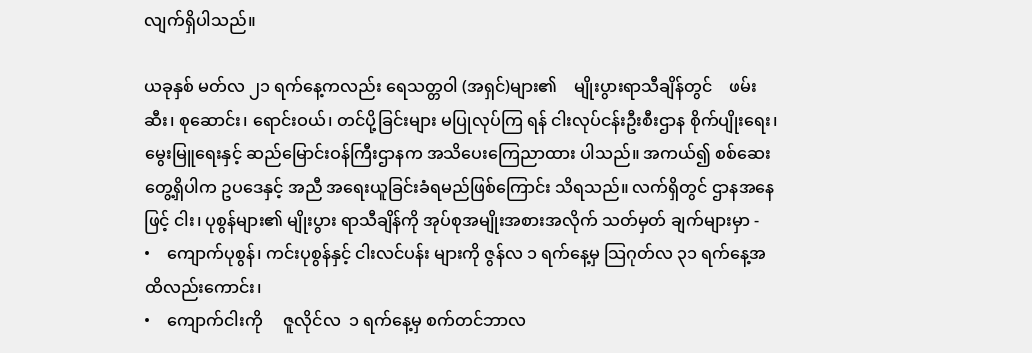လျက်ရှိပါသည်။

ယခုနှစ် မတ်လ ၂၁ ရက်နေ့ကလည်း ရေသတ္တဝါ (အရှင်)များ၏    မျိုးပွားရာသီချိန်တွင်    ဖမ်းဆီး၊ စုဆောင်း၊ ရောင်းဝယ်၊ တင်ပို့ခြင်းများ မပြုလုပ်ကြ ရန် ငါးလုပ်ငန်းဦးစီးဌာန စိုက်ပျိုးရေး၊ မွေးမြူရေးနှင့် ဆည်မြောင်းဝန်ကြီးဌာနက အသိပေးကြေညာထား ပါသည်။ အကယ်၍ စစ်ဆေးတွေ့ရှိပါက ဥပဒေနှင့် အညီ အရေးယူခြင်းခံရမည်ဖြစ်ကြောင်း သိရသည်။ လက်ရှိတွင် ဌာနအနေဖြင့် ငါး၊ ပုစွန်များ၏ မျိုးပွား ရာသီချိန်ကို အုပ်စုအမျိုးအစားအလိုက် သတ်မှတ် ချက်များမှာ -
•    ကျောက်ပုစွန်၊ ကင်းပုစွန်နှင့် ငါးလင်ပန်း များကို ဇွန်လ ၁ ရက်နေ့မှ သြဂုတ်လ ၃၁ ရက်နေ့အထိလည်းကောင်း၊
•    ကျောက်ငါးကို     ဇူလိုင်လ  ၁ ရက်နေ့မှ စက်တင်ဘာလ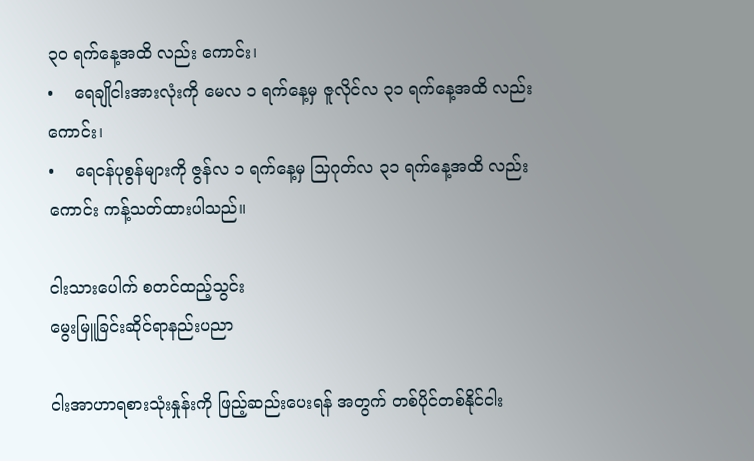၃၀ ရက်နေ့အထိ လည်း ကောင်း၊
•    ရေချိုငါးအားလုံးကို မေလ ၁ ရက်နေ့မှ ဇူလိုင်လ ၃၁ ရက်နေ့အထိ လည်းကောင်း၊
•    ရေငန်ပုစွန်များကို ဇွန်လ ၁ ရက်နေ့မှ သြဂုတ်လ ၃၁ ရက်နေ့အထိ လည်းကောင်း ကန့်သတ်ထားပါသည်။

ငါးသားပေါက် စတင်ထည့်သွင်း
မွေးမြူခြင်းဆိုင်ရာနည်းပညာ

ငါးအာဟာရစားသုံးနှုန်းကို ဖြည့်ဆည်းပေးရန် အတွက် တစ်ပိုင်တစ်နိုင်ငါး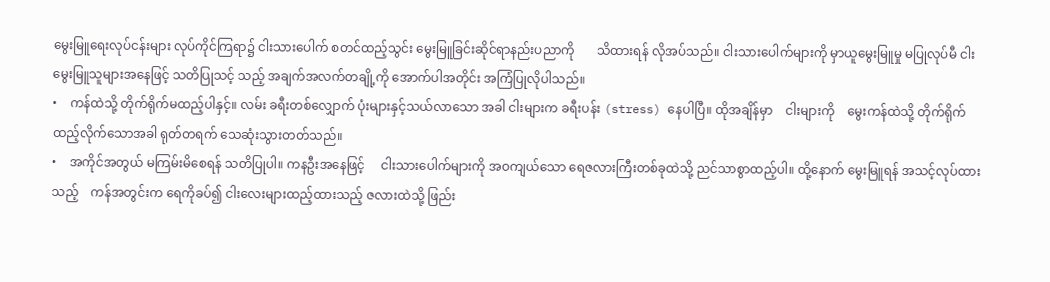မွေးမြူရေးလုပ်ငန်းများ လုပ်ကိုင်ကြရာ၌ ငါးသားပေါက် စတင်ထည့်သွင်း မွေးမြူခြင်းဆိုင်ရာနည်းပညာကို       သိထားရန် လိုအပ်သည်။ ငါးသားပေါက်များကို မှာယူမွေးမြူမှု မပြုလုပ်မီ ငါးမွေးမြူသူများအနေဖြင့် သတိပြုသင့် သည့် အချက်အလက်တချို့ကို အောက်ပါအတိုင်း အကြံပြုလိုပါသည်။
•    ကန်ထဲသို့ တိုက်ရိုက်မထည့်ပါနှင့်။ လမ်း ခရီးတစ်လျှောက် ပုံးများနှင့်သယ်လာသော အခါ ငါးများက ခရီးပန်း (stress) နေပါပြီ။ ထိုအချိန်မှာ    ငါးများကို    မွေးကန်ထဲသို့ တိုက်ရိုက်ထည့်လိုက်သောအခါ ရုတ်တရက် သေဆုံးသွားတတ်သည်။
•    အကိုင်အတွယ် မကြမ်းမိစေရန် သတိပြုပါ။ ကနဦးအနေဖြင့်     ငါးသားပေါက်များကို အဝကျယ်သော ရေဇလားကြီးတစ်ခုထဲသို့ ညင်သာစွာထည့်ပါ။ ထို့နောက် မွေးမြူရန် အသင့်လုပ်ထားသည့်    ကန်အတွင်းက ရေကိုခပ်၍ ငါးလေးများထည့်ထားသည့် ဇလားထဲသို့ ဖြည်း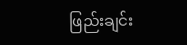ဖြည်းချင်း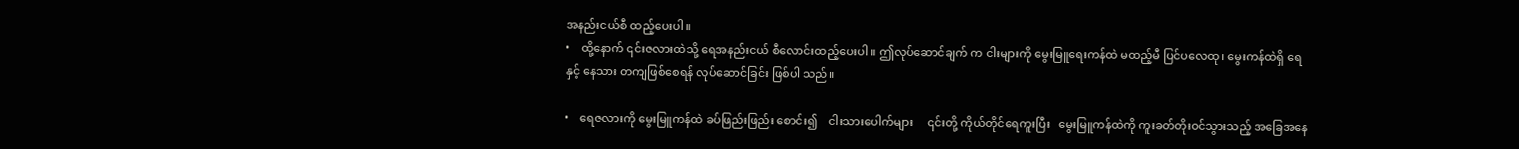အနည်းငယ်စီ ထည့်ပေးပါ။
•    ထို့နောက် ၎င်းဇလားထဲသို့ ရေအနည်းငယ် စီလောင်းထည့်ပေးပါ။ ဤလုပ်ဆောင်ချက် က ငါးများကို မွေးမြူရေးကန်ထဲ မထည့်မီ ပြင်ပလေထု၊ မွေးကန်ထဲရှိ ရေနှင့် နေသား တကျဖြစ်စေရန် လုပ်ဆောင်ခြင်း ဖြစ်ပါ သည်။

•    ရေဇလားကို မွေးမြူကန်ထဲ ခပ်ဖြည်းဖြည်း စောင်း၍    ငါးသားပေါက်များ     ၎င်းတို့ ကိုယ်တိုင်ရေကူးပြီး   မွေးမြူကန်ထဲကို ကူးခတ်တိုးဝင်သွားသည့် အခြေအနေ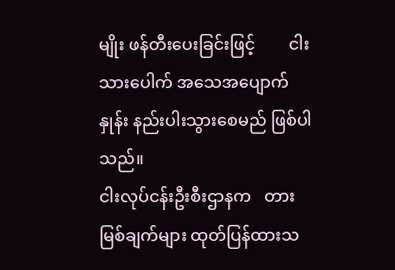မျိုး ဖန်တီးပေးခြင်းဖြင့်        ငါးသားပေါက် အသေအပျောက်နှုန်း နည်းပါးသွားစေမည် ဖြစ်ပါသည်။
ငါးလုပ်ငန်းဦးစီးဌာနက   တားမြစ်ချက်များ ထုတ်ပြန်ထားသ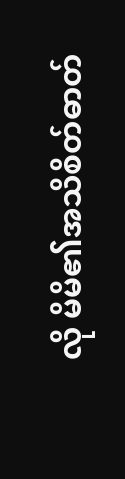လို မိမိ၏အသိစိတ်ဓာတ်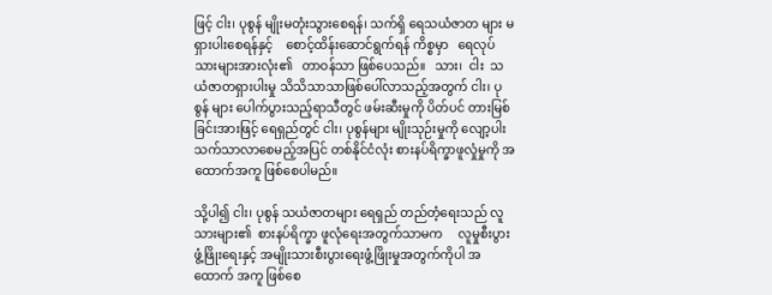ဖြင့် ငါး၊ ပုစွန် မျိုးမတုံးသွားစေရန်၊ သက်ရှိ ရေသယံဇာတ များ မရှားပါးစေရန်နှင့်    စောင့်ထိန်းဆောင်ရွက်ရန် ကိစ္စမှာ   ရေလုပ်သားများအားလုံး၏   တာဝန်သာ ဖြစ်ပေသည်။   သား၊  ငါး  သယံဇာတရှားပါးမှု သိသိသာသာဖြစ်ပေါ်လာသည့်အတွက် ငါး၊ ပုစွန် များ ပေါက်ပွားသည့်ရာသီတွင် ဖမ်းဆီးမှုကို ပိတ်ပင် တားမြစ်ခြင်းအားဖြင့် ရေရှည်တွင် ငါး၊ ပုစွန်များ မျိုးသုဉ်းမှုကို လျော့ပါးသက်သာလာစေမည့်အပြင် တစ်နိုင်ငံလုံး စားနပ်ရိက္ခာဖူလှုံမှုကို အထောက်အကူ ဖြစ်စေပါမည်။

သို့ပါ၍ ငါး၊ ပုစွန် သယံဇာတများ ရေရှည် တည်တံ့ရေးသည် လူသားများ၏  စားနပ်ရိက္ခာ ဖူလုံရေးအတွက်သာမက     လူမှုစီးပွားဖွံ့ဖြိုးရေးနှင့် အမျိုးသားစီးပွားရေးဖွံ့ဖြိုးမှုအတွက်ကိုပါ အထောက် အကူ ဖြစ်စေ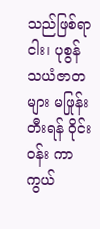သည်ဖြစ်ရာ ငါး၊ ပုစွန် သယံဇာတများ မဖြုန်းတီးရန် ဝိုင်းဝန်း ကာကွယ်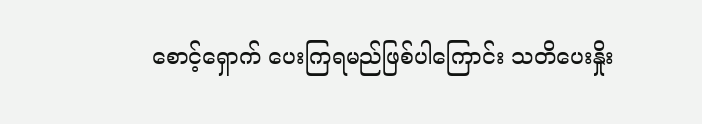စောင့်ရှောက် ပေးကြရမည်ဖြစ်ပါကြောင်း သတိပေးနှိုး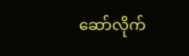ဆော်လိုက်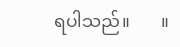ရပါသည်။       ။